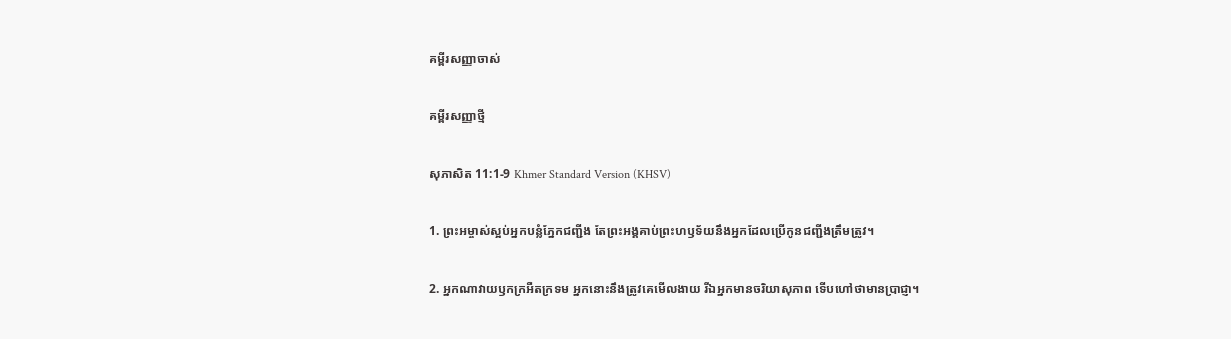គម្ពីរសញ្ញាចាស់

គម្ពីរសញ្ញាថ្មី

សុភាសិត 11:1-9 Khmer Standard Version (KHSV)

1. ព្រះ‌អម្ចាស់ស្អប់អ្នកបន្លំភ្នែកជញ្ជីង តែព្រះ‌អង្គគាប់ព្រះ‌ហឫទ័យនឹងអ្នកដែលប្រើកូនជញ្ជីងត្រឹមត្រូវ។

2. អ្នកណាវាយឫកក្រអឺត‌ក្រទម អ្នកនោះនឹងត្រូវគេមើល‌ងាយ រីឯអ្នកមានចរិយាសុភាព ទើបហៅថាមានប្រាជ្ញា។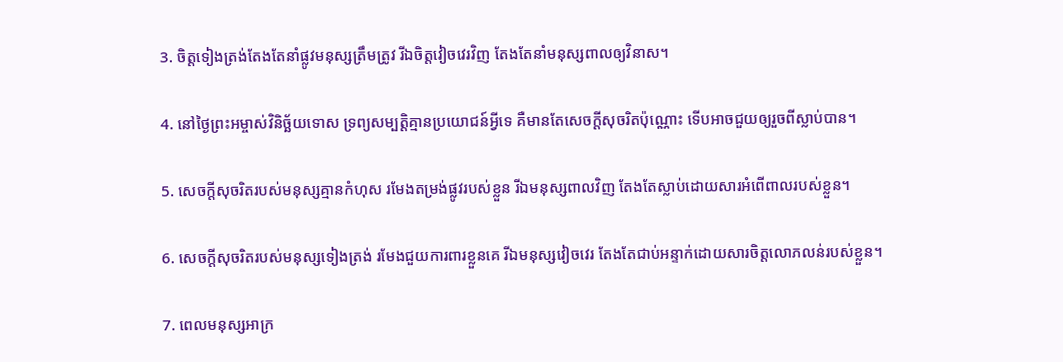3. ចិត្តទៀងត្រង់តែងតែនាំផ្លូវមនុស្សត្រឹមត្រូវ រីឯចិត្តវៀច‌វេរវិញ តែងតែនាំមនុស្សពាលឲ្យវិនាស។

4. នៅថ្ងៃព្រះ‌អម្ចាស់វិនិច្ឆ័យទោស ទ្រព្យសម្បត្តិគ្មានប្រយោជន៍អ្វីទេ គឺមានតែសេចក្ដីសុចរិតប៉ុណ្ណោះ ទើបអាចជួយឲ្យរួចពីស្លាប់បាន។

5. សេចក្ដីសុចរិតរបស់មនុស្សគ្មានកំហុស រមែងតម្រង់ផ្លូវរបស់ខ្លួន រីឯមនុស្សពាលវិញ តែងតែស្លាប់ដោយ‌សារអំពើពាលរបស់ខ្លួន។

6. សេចក្ដីសុចរិតរបស់មនុស្សទៀង‌ត្រង់ រមែងជួយការពារខ្លួនគេ រីឯមនុស្សវៀច‌វេរ តែងតែជាប់អន្ទាក់ដោយ‌សារចិត្តលោភ‌លន់របស់ខ្លួន។

7. ពេលមនុស្សអាក្រ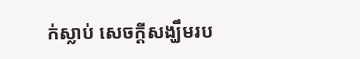ក់ស្លាប់ សេចក្ដីសង្ឃឹមរប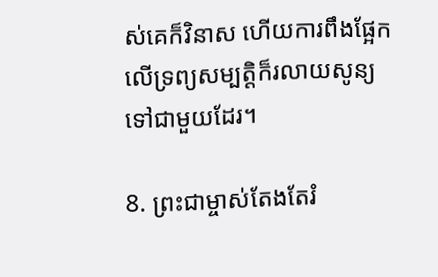ស់គេក៏វិនាស ហើយការពឹងផ្អែកលើទ្រព្យសម្បត្តិក៏រលាយសូន្យទៅជាមួយដែរ។

8. ព្រះ‌ជាម្ចាស់តែងតែរំ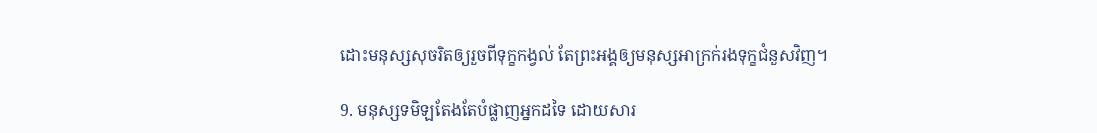ដោះមនុស្សសុចរិតឲ្យរួចពីទុក្ខកង្វល់ តែព្រះ‌អង្គឲ្យមនុស្សអាក្រក់រងទុក្ខជំនួសវិញ។

9. មនុស្សទមិឡតែងតែបំផ្លាញអ្នកដទៃ ដោយ‌សារ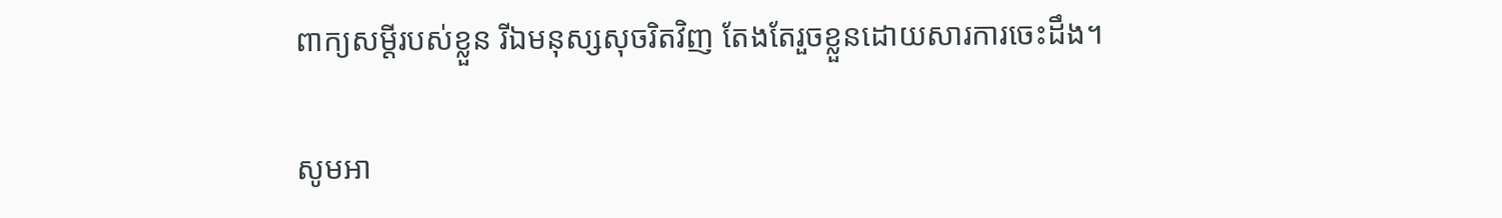ពាក្យសម្ដីរបស់ខ្លួន រីឯមនុស្សសុចរិតវិញ តែងតែរួចខ្លួនដោយ‌សារការចេះដឹង។

សូមអា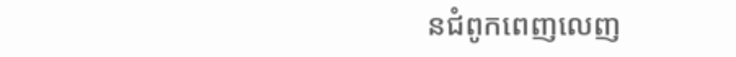នជំពូកពេញលេញ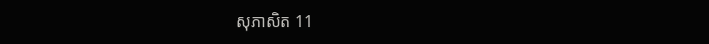សុភាសិត 11